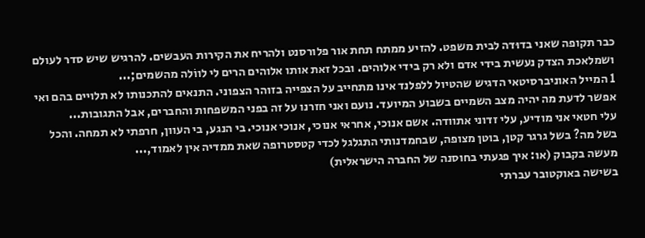כבר תקופה שאני בדוּדה לבית משפט. להזיע ממתח תחת אור פלורסנט ולהריח את הקירות העבשים. להרגיש שיש סדר לעולם ושמלאכת הצדק נעשית בידי אדם ולא רק בידי אלוהים. ובכל זאת אותו אלוהים הרים לי לווֹלה מהשמים;...
1 המייל האוניברסיטאי הדגיש שהטיול ללפלנד אינו מתחייב על הצפייה בזוהר הצפוני. התנאים להתכנותו לא תלויים בהם ואי אפשר לדעת מה יהיה מצב השמיים בשבוע המיועד. נועם ואני חזרנו על זה בפני המשפחות והחברים, אבל התגובות...
עלי חטאי אני מודיע, עלי זדוני אתוודה. אשם אנוכי, אחראי אנוכי, אנוכי אנוכי. בי הנגע, בי העוון, חרפתי לא תמחה. והכל בשל מה? בשל גרגר קטן, בוטן מצופה, שבחמדנותי התגלגל לכדי קטסטרופה שאת ממדיה אין לאמוד,...
מעשה בקבוק (או: איך פגעתי בחוסנה של החברה הישראלית)
בשישה באוקטובר עברתי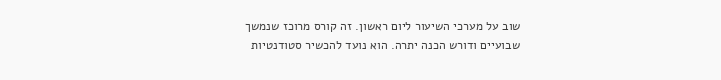שוב על מערכי השיעור ליום ראשון. זה קורס מרוכז שנמשך שבועיים ודורש הכנה יתרה. הוא נועד להכשיר סטודנטיות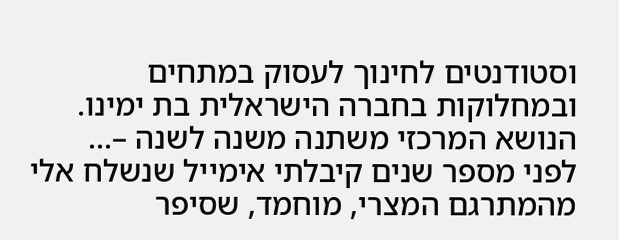וסטודנטים לחינוך לעסוק במתחים ובמחלוקות בחברה הישראלית בת ימינו. הנושא המרכזי משתנה משנה לשנה –...
לפני מספר שנים קיבלתי אימייל שנשלח אלי מהמתרגם המצרי, מוחמד, שסיפר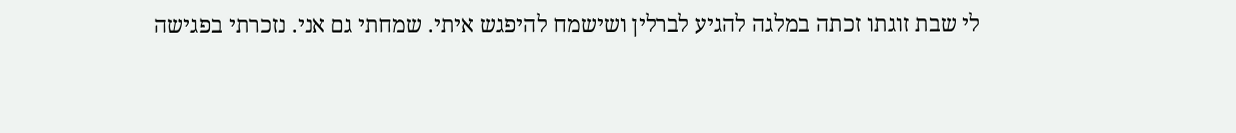לי שבת זוגתו זכתה במלגה להגיע לברלין ושישמח להיפגש איתי. שמחתי גם אני. נזכרתי בפגישה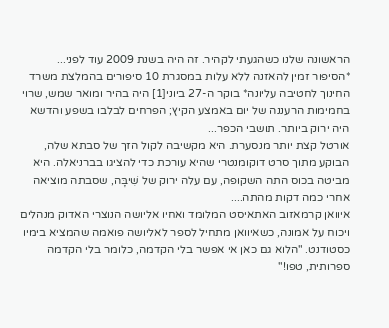הראשונה שלנו כשהגעתי לקהיר. זה היה בשנת 2009 עוד לפני...
*הסיפור זמין להאזנה ללא עלות במסגרת 10 סיפורים בהמלצת משרד החינוך לחטיבה עליונה* בוקר ה-27 ביוני[1] היה בהיר ומואר שמש, שרוי בחמימות הרעננה של יום באמצע הקיץ; הפרחים לבלבו בשפע והדשא היה ירוק ביותר. תושבי הכפר...
אורטל קצת יותר מנסערת. היא מקשיבה לקול הזך של סבתא שלה, הבוקע מתוך סרט דוקומנטרי שהיא עורכת כדי להציגו בברניאלה. היא מביטה בכוס התה השקופה, עם עלה ירוק של שִׁיבָּה, שסבתה מוציאה אחרי כמה דקות מהתה....
איוואן קרמאזוב האתאיסט המלומד ואחיו אליושה הנוצרי האדוק מנהלים ויכוח על אמונה, כשאיוואן מתחיל לספר לאליושה פואמה שהמציא בימיו כסטודנט. "הלוא גם כאן אי אפשר בלי הקדמה, כלומר בלי הקדמה ספרותית, טפו!"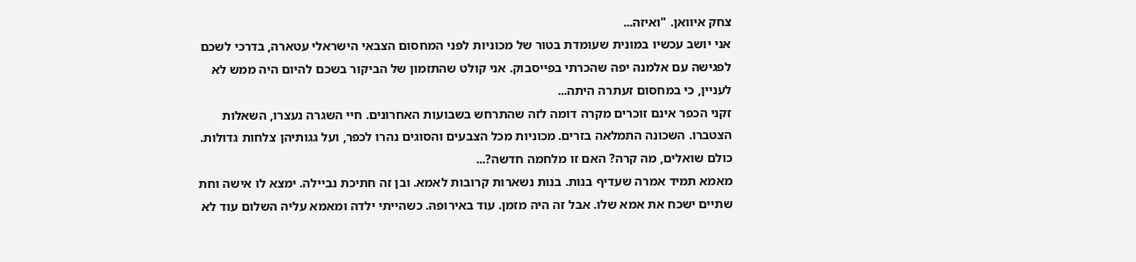צחק איוואן. "ואיזה...
אני יושב עכשיו במונית שעומדת בטור של מכוניות לפני המחסום הצבאי הישראלי עטארה, בדרכי לשכם לפגישה עם אלמנה יפה שהכרתי בפייסבוק. אני קולט שהתזמון של הביקור בשכם להיום היה ממש לא לעניין, כי במחסום זעתרה היתה...
זקני הכפר אינם זוכרים מקרה דומה לזה שהתרחש בשבועות האחרונים. חיי השגרה נעצרו, השאלות הצטברו. השכונה התמלאה בזרים. מכוניות מכל הצבעים והסוגים נהרו לכפר, ועל גגותיהן צלחות גדולות. כולם שואלים, מה קרה? האם זו מלחמה חדשה?...
מאמא תמיד אמרה שעדיף בנות. בנות נשארות קרובות לאמא. ובן זה חתיכת נביילה. ימצא לו אישה וחת שתיים ישכח את אמא שלו. אבל זה היה מזמן. עוד באירופה. כשהייתי ילדה ומאמא עליה השלום עוד לא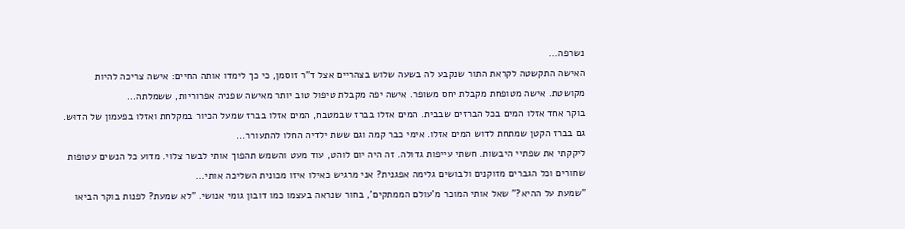נשרפה...
האישה התקשטה לקראת התור שנקבע לה בשעה שלוש בצהריים אצל ד"ר זוסמן, כי כך לימדו אותה החיים: אישה צריכה להיות מקושטת. אישה מטופחת מקבלת יחס משופר. אישה יפה מקבלת טיפול טוב יותר מאישה שפניה אפרוריות, ששמלתה...
בוקר אחד אזלו המים בכל הברזים שבבית. המים אזלו בברז שבמטבח, המים אזלו בברז שמעל הכיור במקלחת ואזלו בפעמון של הדוּש. גם בברז הקטן שמתחת לדוש המים אזלו. אימי כבר קמה וגם ששת ילדיה החלו להתעורר...
ליקקתי את שפתיי היבשות. חשתי עייפות גדולה. זה היה יום לוהט, עוד מעט והשמש תהפוך אותי לבשר צלוי. מדוע כל הנשים עטופות שחורים וכל הגברים מזוקנים ולבושים גלימה אפגנית? אני מרגיש כאילו איזו מכונית השליכה אותי...
"שמעת על ההיא?" שאל אותי המוכר מ'עולם הממתקים', בחור שנראה בעצמו כמו דובון גומי אנושי. "לא שמעת? לפנות בוקר הביאו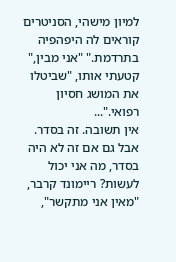למיון מישהי, הסניטרים קוראים לה היפהפיה בתרדמת." "אני מבין," קטעתי אותו, "שביטלו את המושג חסיון רפואי."...
אין תשובה. זה בסדר. אבל גם אם זה לא היה בסדר, מה אני יכול לעשות? ריימונד קרבר, "מאין אני מתקשר",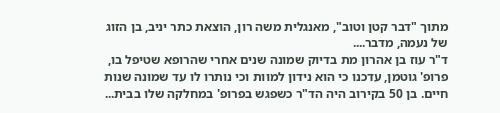מתוך "דבר קטן וטוב", מאנגלית משה רון, הוצאת כתר יניב, בן הזוג של נעמה, מדבר....
ד"ר עוז בן אהרון מת בדיוק שמונה שנים אחרי שהרופא שטיפל בו, פרופ' גוטמן, עדכנו כי הוא נידון למוות וכי נותרו לו עד שמונה שנות חיים. בן 50 בקירוב היה הד"ר כשפגש בפרופ' במחלקה שלו בבית...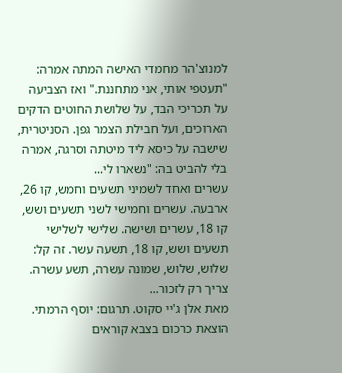למנוצ'הר מחמדי האישה המתה אמרה: "תעטפי אותי, אני מתחננת." ואז הצביעה על תכריכי הבד, על שלושת החוטים הדקים הארוכים, ועל חבילת הצמר גפן. הסניטרית, שישבה על כיסא ליד מיטתה וסרגה, אמרה בלי להביט בה: "נשארו לי...
עשרים ואחד לשמיני תשעים וחמש, קו 26, ארבעה. עשרים וחמישי לשני תשעים ושש, קו 18, עשרים ושישה. שלישי לשלישי תשעים ושש, קו 18, תשעה עשר. זה קל: שלוש, שלוש, שמונה עשרה, תשע עשרה. צריך רק לזכור...
מאת אלן ג'יי סקוט. תרגום: יוסף הרמתי. הוצאת כרכום בצבא קוראים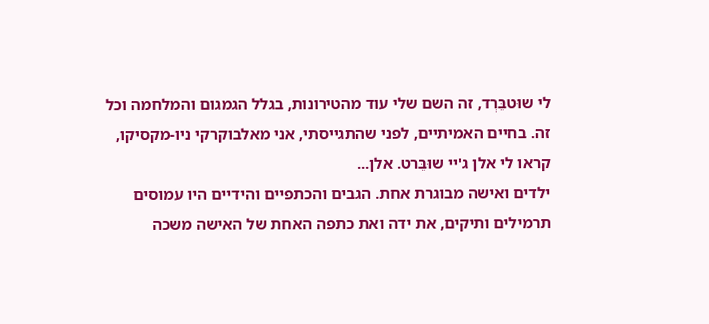לי שוּטבֵּרְד, זה השם שלי עוד מהטירונות, בגלל הגמגום והמלחמה וכל זה. בחיים האמיתיים, לפני שהתגייסתי, אני מאלבוקרקי ניו-מקסיקו, קראו לי אלן ג'יי שוּבֵּרט. אלן...
ילדים ואישה מבוגרת אחת. הגבים והכתפיים והידיים היו עמוסים תרמילים ותיקים, את ידה ואת כתפה האחת של האישה משכה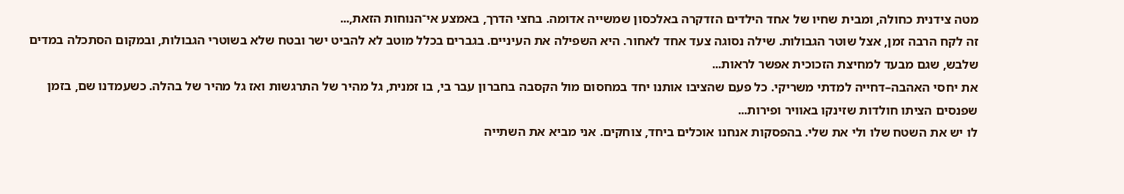מטה צידנית כחולה, ומבית שחיו של אחד הילדים הזדקרה באלכסון שמשייה אדומה. בחצי הדרך, באמצע אי־הנוחות הזאת,...
זה לקח הרבה זמן, אצל שוטר הגבולות. שילה נסוגה צעד אחד לאחור. היא השפילה את העיניים. בגברים בכלל מוטב לא להביט ישר ובטח שלא בשוטרי הגבולות, ובמקום הסתכלה במדים שלבש, שגם מבעד למחיצת הזכוכית אפשר לראות...
את יחסי האהבה–דחייה למדתי משריקי. כל פעם שהציבו אותנו יחד במחסום מול הקסבה בחברון עבר בי, בו זמנית, גל מהיר של התרגשות ואז גל מהיר של בהלה. כשעמדנו שם, בזמן שפנסים הציתו חולדות שזינקו באוויר ופירות...
לו יש את השטח שלו ולי את שלי. בהפסקות אנחנו אוכלים ביחד, צוחקים. אני מביא את השתייה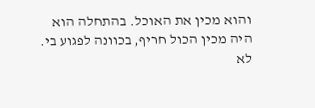והוא מכין את האוכל. בהתחלה הוא היה מכין הכול חריף, בכוונה לפגוע בי. לא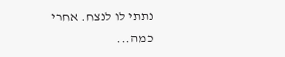נתתי לו לנצח. אחרי כמה...